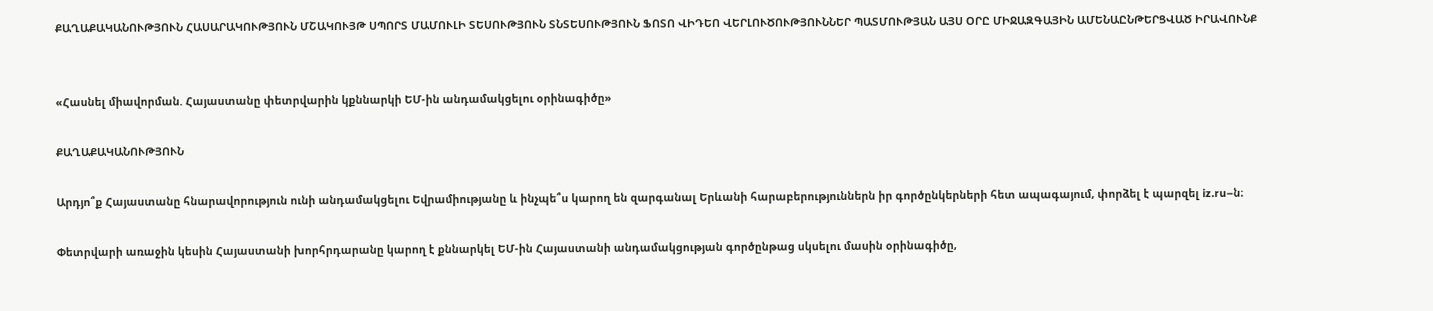ՔԱՂԱՔԱԿԱՆՈՒԹՅՈՒՆ ՀԱՍԱՐԱԿՈՒԹՅՈՒՆ ՄՇԱԿՈՒՅԹ ՍՊՈՐՏ ՄԱՄՈՒԼԻ ՏԵՍՈՒԹՅՈՒՆ ՏՆՏԵՍՈՒԹՅՈՒՆ ՖՈՏՈ ՎԻԴԵՈ ՎԵՐԼՈՒԾՈՒԹՅՈՒՆՆԵՐ ՊԱՏՄՈՒԹՅԱՆ ԱՅՍ ՕՐԸ ՄԻՋԱԶԳԱՅԻՆ ԱՄԵՆԱԸՆԹԵՐՑՎԱԾ ԻՐԱՎՈՒՆՔ


«Հասնել միավորման. Հայաստանը փետրվարին կքննարկի ԵՄ-ին անդամակցելու օրինագիծը»

ՔԱՂԱՔԱԿԱՆՈՒԹՅՈՒՆ

Արդյո՞ք Հայաստանը հնարավորություն ունի անդամակցելու Եվրամիությանը և ինչպե՞ս կարող են զարգանալ Երևանի հարաբերություններն իր գործընկերների հետ ապագայում, փորձել է պարզել iz.ru–ն։

Փետրվարի առաջին կեսին Հայաստանի խորհրդարանը կարող է քննարկել ԵՄ-ին Հայաստանի անդամակցության գործընթաց սկսելու մասին օրինագիծը,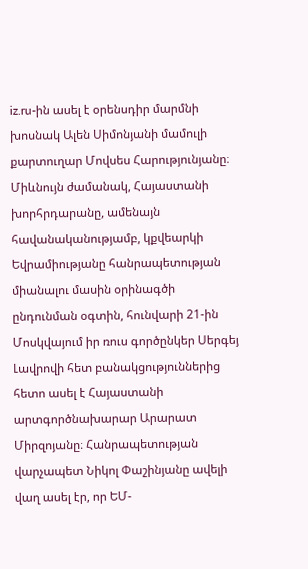iz.ru-ին ասել է օրենսդիր մարմնի խոսնակ Ալեն Սիմոնյանի մամուլի քարտուղար Մովսես Հարությունյանը։ Միևնույն ժամանակ, Հայաստանի խորհրդարանը, ամենայն հավանականությամբ, կքվեարկի Եվրամիությանը հանրապետության միանալու մասին օրինագծի ընդունման օգտին, հունվարի 21-ին Մոսկվայում իր ռուս գործընկեր Սերգեյ Լավրովի հետ բանակցություններից հետո ասել է Հայաստանի արտգործնախարար Արարատ Միրզոյանը։ Հանրապետության վարչապետ Նիկոլ Փաշինյանը ավելի վաղ ասել էր, որ ԵՄ-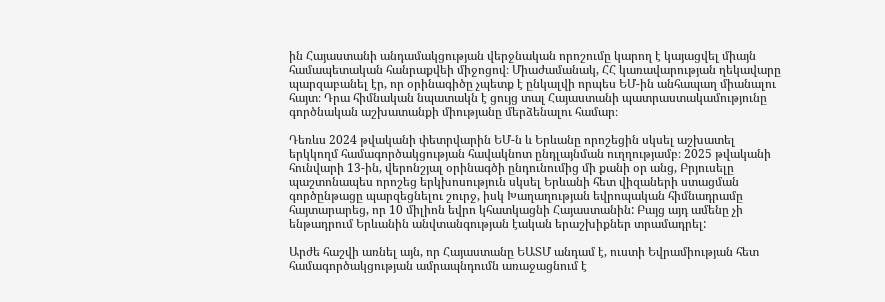ին Հայաստանի անդամակցության վերջնական որոշումը կարող է կայացվել միայն համապետական հանրաքվեի միջոցով։ Միաժամանակ, ՀՀ կառավարության ղեկավարը պարզաբանել էր, որ օրինագիծը չպետք է ընկալվի որպես ԵՄ-ին անհապաղ միանալու հայտ։ Դրա հիմնական նպատակն է ցույց տալ Հայաստանի պատրաստակամությունը գործնական աշխատանքի միությանը մերձենալու համար։

Դեռևս 2024 թվականի փետրվարին ԵՄ-ն և Երևանը որոշեցին սկսել աշխատել երկկողմ համագործակցության հավակնոտ ընդլայնման ուղղությամբ։ 2025 թվականի հունվարի 13-ին, վերոնշյալ օրինագծի ընդունումից մի քանի օր անց, Բրյուսելը պաշտոնապես որոշեց երկխոսություն սկսել Երևանի հետ վիզաների ստացման գործընթացը պարզեցնելու շուրջ, իսկ Խաղաղության եվրոպական հիմնադրամը հայտարարեց, որ 10 միլիոն եվրո կհատկացնի Հայաստանին: Բայց այդ ամենը չի ենթադրում Երևանին անվտանգության էական երաշխիքներ տրամադրել:

Արժե հաշվի առնել այն, որ Հայաստանը ԵԱՏՄ անդամ է, ուստի Եվրամիության հետ համագործակցության ամրապնդումն առաջացնում է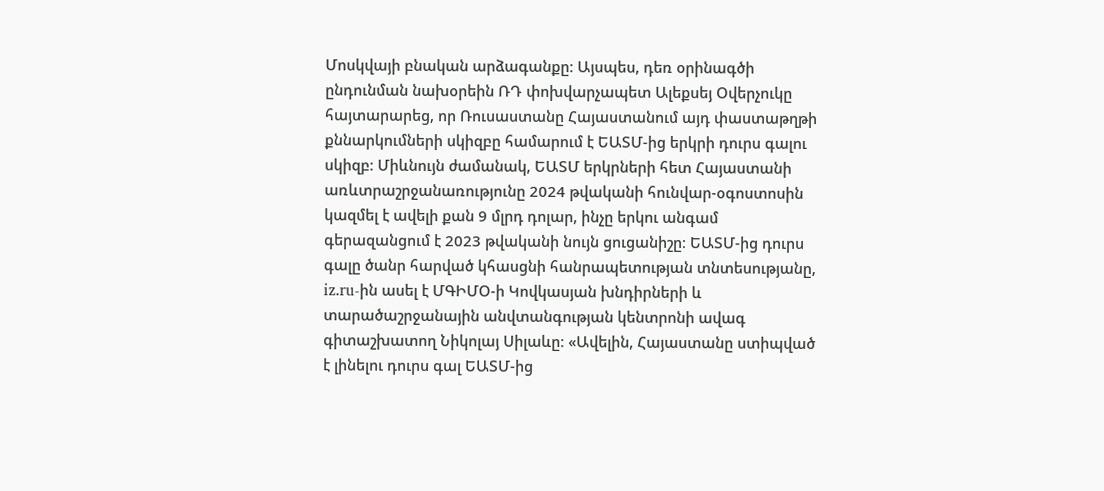Մոսկվայի բնական արձագանքը։ Այսպես, դեռ օրինագծի ընդունման նախօրեին ՌԴ փոխվարչապետ Ալեքսեյ Օվերչուկը հայտարարեց, որ Ռուսաստանը Հայաստանում այդ փաստաթղթի քննարկումների սկիզբը համարում է ԵԱՏՄ-ից երկրի դուրս գալու սկիզբ։ Միևնույն ժամանակ, ԵԱՏՄ երկրների հետ Հայաստանի առևտրաշրջանառությունը 2024 թվականի հունվար-օգոստոսին կազմել է ավելի քան 9 մլրդ դոլար, ինչը երկու անգամ գերազանցում է 2023 թվականի նույն ցուցանիշը։ ԵԱՏՄ-ից դուրս գալը ծանր հարված կհասցնի հանրապետության տնտեսությանը, iz.ru-ին ասել է ՄԳԻՄՕ-ի Կովկասյան խնդիրների և տարածաշրջանային անվտանգության կենտրոնի ավագ գիտաշխատող Նիկոլայ Սիլաևը։ «Ավելին, Հայաստանը ստիպված է լինելու դուրս գալ ԵԱՏՄ-ից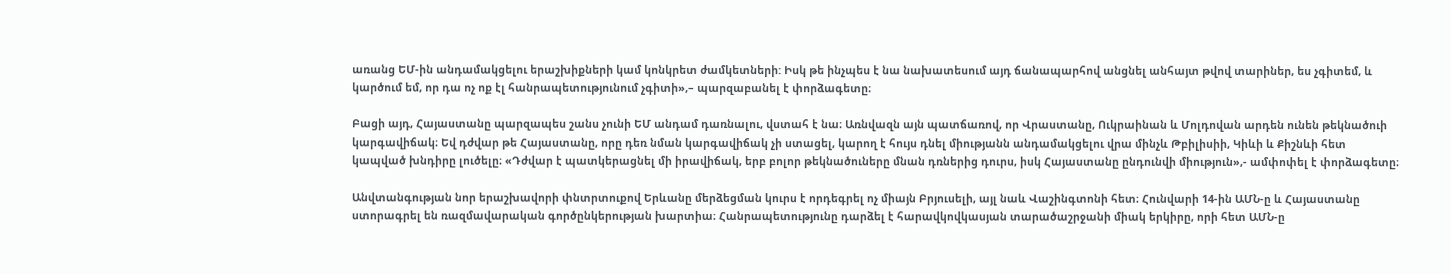առանց ԵՄ-ին անդամակցելու երաշխիքների կամ կոնկրետ ժամկետների: Իսկ թե ինչպես է նա նախատեսում այդ ճանապարհով անցնել անհայտ թվով տարիներ, ես չգիտեմ, և կարծում եմ, որ դա ոչ ոք էլ հանրապետությունում չգիտի»,– պարզաբանել է փորձագետը։

Բացի այդ, Հայաստանը պարզապես շանս չունի ԵՄ անդամ դառնալու, վստահ է նա։ Առնվազն այն պատճառով, որ Վրաստանը, Ուկրաինան և Մոլդովան արդեն ունեն թեկնածուի կարգավիճակ։ Եվ դժվար թե Հայաստանը, որը դեռ նման կարգավիճակ չի ստացել, կարող է հույս դնել միությանն անդամակցելու վրա մինչև Թբիլիսիի, Կիևի և Քիշնևի հետ կապված խնդիրը լուծելը։ «Դժվար է պատկերացնել մի իրավիճակ, երբ բոլոր թեկնածուները մնան դռներից դուրս, իսկ Հայաստանը ընդունվի միություն»,- ամփոփել է փորձագետը։

Անվտանգության նոր երաշխավորի փնտրտուքով Երևանը մերձեցման կուրս է որդեգրել ոչ միայն Բրյուսելի, այլ նաև Վաշինգտոնի հետ։ Հունվարի 14-ին ԱՄՆ-ը և Հայաստանը ստորագրել են ռազմավարական գործընկերության խարտիա։ Հանրապետությունը դարձել է հարավկովկասյան տարածաշրջանի միակ երկիրը, որի հետ ԱՄՆ-ը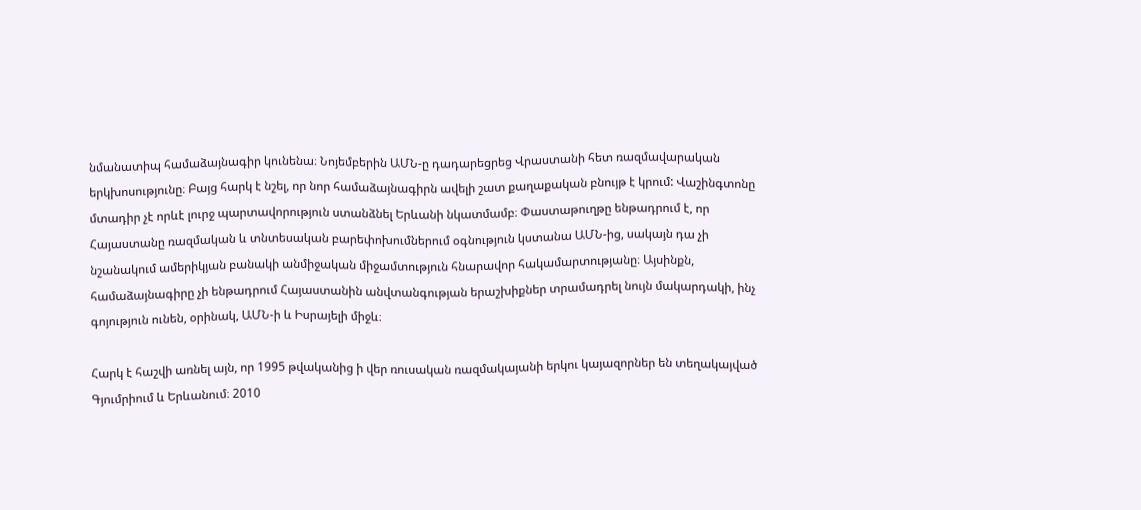նմանատիպ համաձայնագիր կունենա։ Նոյեմբերին ԱՄՆ-ը դադարեցրեց Վրաստանի հետ ռազմավարական երկխոսությունը։ Բայց հարկ է նշել, որ նոր համաձայնագիրն ավելի շատ քաղաքական բնույթ է կրում: Վաշինգտոնը մտադիր չէ որևէ լուրջ պարտավորություն ստանձնել Երևանի նկատմամբ։ Փաստաթուղթը ենթադրում է, որ Հայաստանը ռազմական և տնտեսական բարեփոխումներում օգնություն կստանա ԱՄՆ-ից, սակայն դա չի նշանակում ամերիկյան բանակի անմիջական միջամտություն հնարավոր հակամարտությանը։ Այսինքն, համաձայնագիրը չի ենթադրում Հայաստանին անվտանգության երաշխիքներ տրամադրել նույն մակարդակի, ինչ գոյություն ունեն, օրինակ, ԱՄՆ-ի և Իսրայելի միջև։

Հարկ է հաշվի առնել այն, որ 1995 թվականից ի վեր ռուսական ռազմակայանի երկու կայազորներ են տեղակայված Գյումրիում և Երևանում։ 2010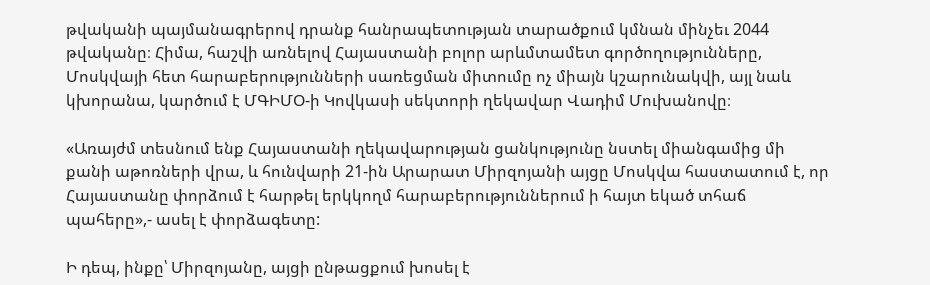թվականի պայմանագրերով դրանք հանրապետության տարածքում կմնան մինչեւ 2044 թվականը։ Հիմա, հաշվի առնելով Հայաստանի բոլոր արևմտամետ գործողությունները, Մոսկվայի հետ հարաբերությունների սառեցման միտումը ոչ միայն կշարունակվի, այլ նաև կխորանա, կարծում է ՄԳԻՄՕ-ի Կովկասի սեկտորի ղեկավար Վադիմ Մուխանովը։

«Առայժմ տեսնում ենք Հայաստանի ղեկավարության ցանկությունը նստել միանգամից մի քանի աթոռների վրա, և հունվարի 21-ին Արարատ Միրզոյանի այցը Մոսկվա հաստատում է, որ Հայաստանը փորձում է հարթել երկկողմ հարաբերություններում ի հայտ եկած տհաճ պահերը»,- ասել է փորձագետը:

Ի դեպ, ինքը՝ Միրզոյանը, այցի ընթացքում խոսել է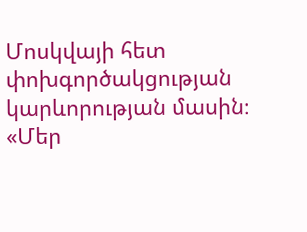Մոսկվայի հետ փոխգործակցության կարևորության մասին։ «Մեր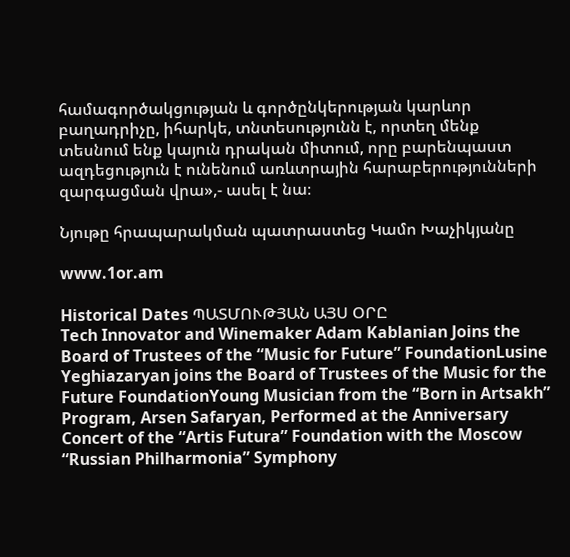համագործակցության և գործընկերության կարևոր բաղադրիչը, իհարկե, տնտեսությունն է, որտեղ մենք տեսնում ենք կայուն դրական միտում, որը բարենպաստ ազդեցություն է ունենում առևտրային հարաբերությունների զարգացման վրա»,- ասել է նա։

Նյութը հրապարակման պատրաստեց Կամո Խաչիկյանը

www.1or.am

Historical Dates ՊԱՏՄՈՒԹՅԱՆ ԱՅՍ ՕՐԸ
Tech Innovator and Winemaker Adam Kablanian Joins the Board of Trustees of the “Music for Future” FoundationLusine Yeghiazaryan joins the Board of Trustees of the Music for the Future FoundationYoung Musician from the “Born in Artsakh” Program, Arsen Safaryan, Performed at the Anniversary Concert of the “Artis Futura” Foundation with the Moscow “Russian Philharmonia” Symphony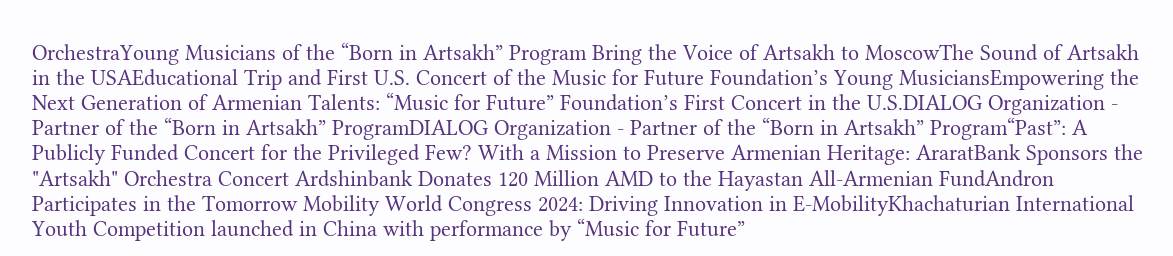OrchestraYoung Musicians of the “Born in Artsakh” Program Bring the Voice of Artsakh to MoscowThe Sound of Artsakh in the USAEducational Trip and First U.S. Concert of the Music for Future Foundation’s Young MusiciansEmpowering the Next Generation of Armenian Talents: “Music for Future” Foundation’s First Concert in the U.S.DIALOG Organization - Partner of the “Born in Artsakh” ProgramDIALOG Organization - Partner of the “Born in Artsakh” Program“Past”: A Publicly Funded Concert for the Privileged Few? With a Mission to Preserve Armenian Heritage: AraratBank Sponsors the "Artsakh" Orchestra Concert Ardshinbank Donates 120 Million AMD to the Hayastan All-Armenian FundAndron Participates in the Tomorrow Mobility World Congress 2024: Driving Innovation in E-MobilityKhachaturian International Youth Competition launched in China with performance by “Music for Future”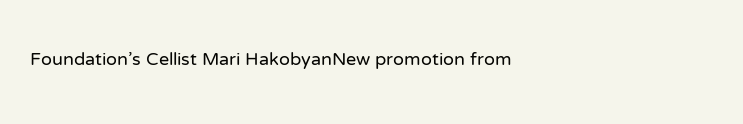Foundation’s Cellist Mari HakobyanNew promotion from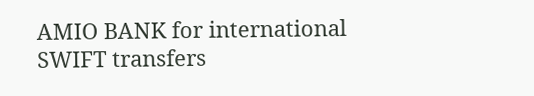AMIO BANK for international SWIFT transfers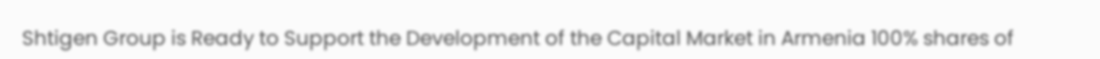Shtigen Group is Ready to Support the Development of the Capital Market in Armenia 100% shares of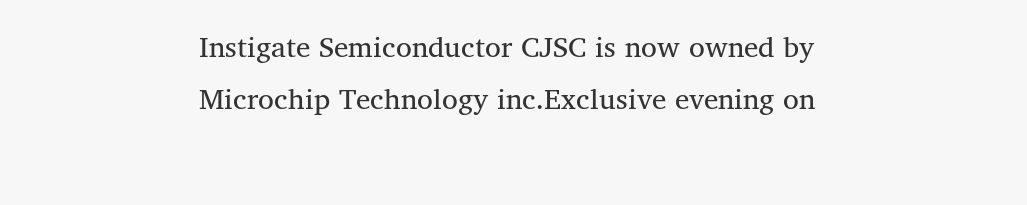Instigate Semiconductor CJSC is now owned by Microchip Technology inc.Exclusive evening on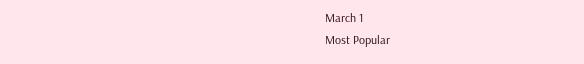March 1
Most Popular